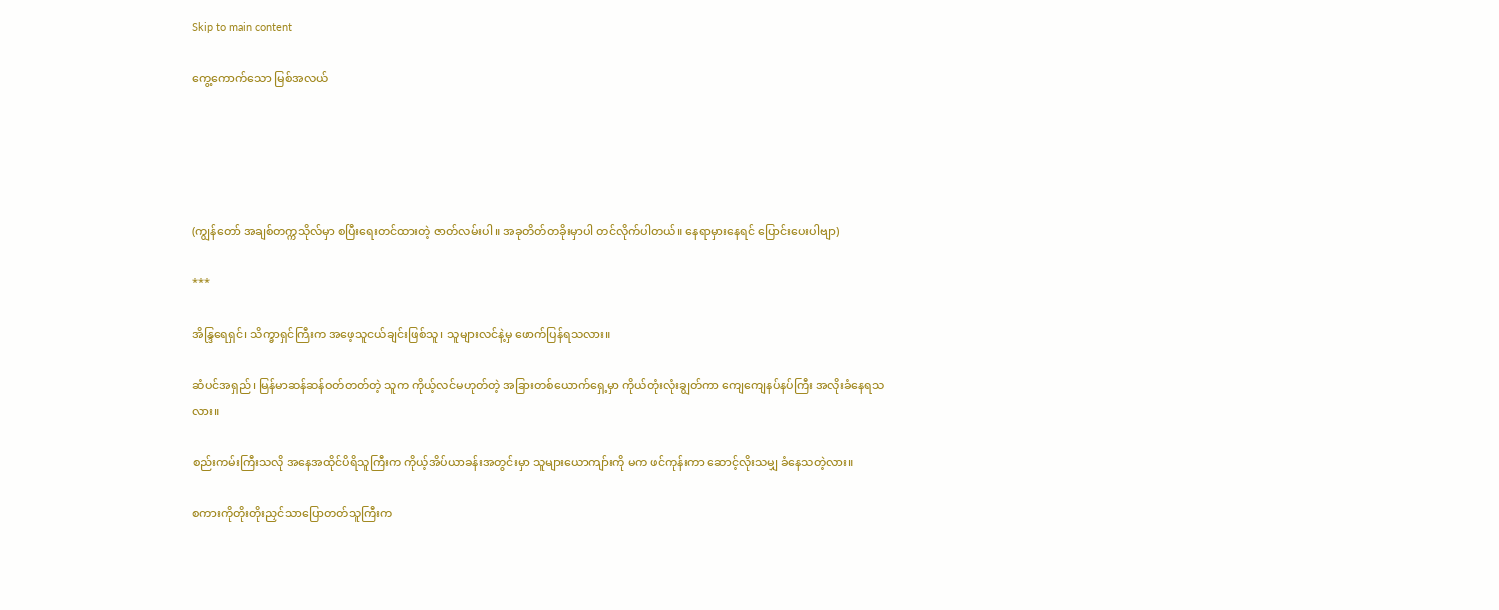Skip to main content

ကွေ့ကောက်သော မြစ်အလယ်





(ကျွန်တော် အချစ်တက္ကသိုလ်မှာ စပြီးရေးတင်ထားတဲ့ ဇာတ်လမ်းပါ။ အခုတိတ်တခိုးမှာပါ တင်လိုက်ပါတယ်။ နေရာမှားနေရင် ပြောင်းပေးပါဗျာ)

***

အိန္ဒြရေရှင်၊ သိက္ခာရှင်ကြီးက အဖေ့သူငယ်ချင်းဖြစ်သူ၊ သူများလင်နဲ့မှ ဖောက်ပြန်ရသလား။

ဆံပင်အရှည်၊ မြန်မာဆန်ဆန်ဝတ်တတ်တဲ့ သူက ကိုယ့်လင်မဟုတ်တဲ့ အခြားတစ်ယောက်ရှေ့မှာ ကိုယ်တုံးလုံးချွတ်ကာ ကျေကျေနပ်နပ်ကြီး အလိုးခံနေရသလား။

စည်းကမ်းကြီးသလို အနေအထိုင်ပိရိသူကြီးက ကိုယ့်အိပ်ယာခန်းအတွင်းမှာ သူများယောကျာ်းကို မက ဖင်ကုန်းကာ ဆောင့်လိုးသမျှ ခံနေသတဲ့လား။

စကားကိုတိုးတိုးညှင်သာပြောတတ်သူကြီးက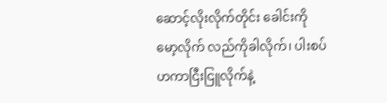ဆောင့်လိုးလိုက်တိုင်း ခေါင်းကိုမော့လိုက် လည်ကိုခါလိုက်၊ ပါးစပ်ဟကာငြီးငြူလိုက်နဲ့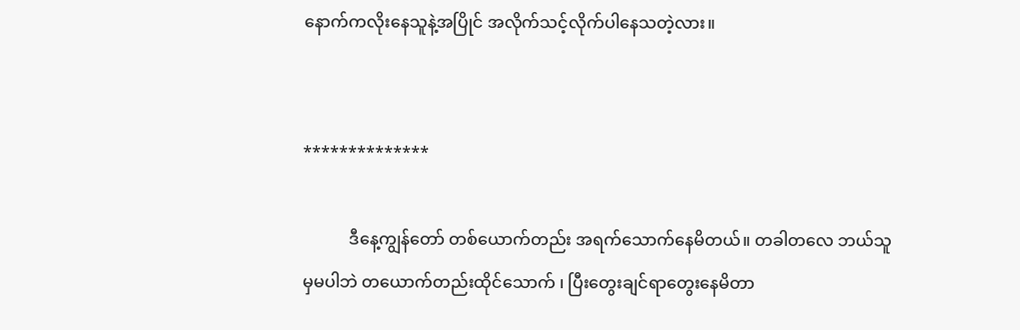နောက်ကလိုးနေသူနဲ့အပြိုင် အလိုက်သင့်လိုက်ပါနေသတဲ့လား။


**************

           ဒီနေ့ကျွန်တော် တစ်ယောက်တည်း အရက်သောက်နေမိတယ်။ တခါတလေ ဘယ်သူမှမပါဘဲ တယောက်တည်းထိုင်သောက် ၊ ပြီးတွေးချင်ရာတွေးနေမိတာ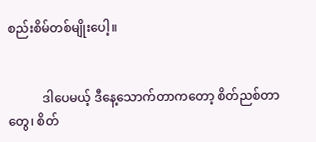စည်းစိမ်တစ်မျိုးပေါ့။


           ဒါပေမယ့် ဒီနေ့သောက်တာကတော့ စိတ်ညစ်တာတွေ၊ စိတ်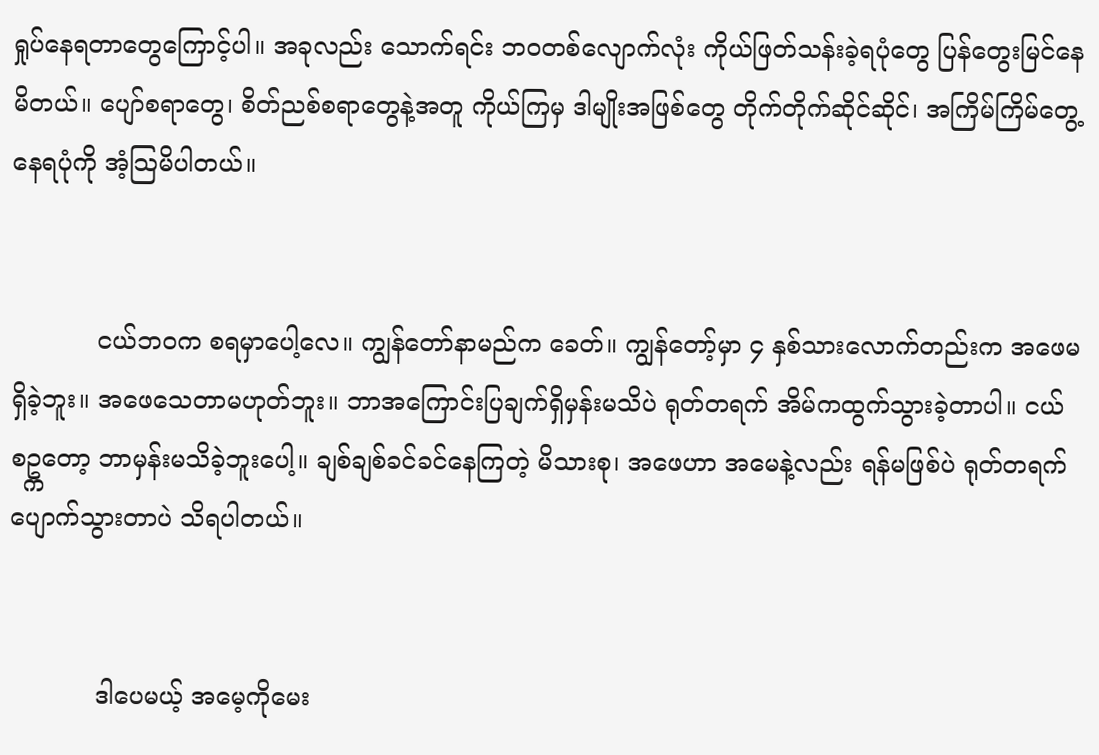ရှုပ်နေရတာတွေကြောင့်ပါ။ အခုလည်း သောက်ရင်း ဘဝတစ်လျောက်လုံး ကိုယ်ဖြတ်သန်းခဲ့ရပုံတွေ ပြန်တွေးမြင်နေမိတယ်။ ပျော်စရာတွေ၊ စိတ်ညစ်စရာတွေနဲ့အတူ ကိုယ်ကြမှ ဒါမျိုးအဖြစ်တွေ တိုက်တိုက်ဆိုင်ဆိုင်၊ အကြိမ်ကြိမ်တွေ့နေရပုံကို အံ့သြမိပါတယ်။


           ငယ်ဘဝက စရမှာပေါ့လေ။ ကျွန်တော်နာမည်က ခေတ်။ ကျွန်တော့်မှာ ၄ နှစ်သားလောက်တည်းက အဖေမရှိခဲ့ဘူး။ အဖေသေတာမဟုတ်ဘူး။ ဘာအကြောင်းပြချက်ရှိမှန်းမသိပဲ ရုတ်တရက် အိမ်ကထွက်သွားခဲ့တာပါ။ ငယ်စဥ္ကတော့ ဘာမှန်းမသိခဲ့ဘူးပေါ့။ ချစ်ချစ်ခင်ခင်နေကြတဲ့ မိသားစု၊ အဖေဟာ အမေနဲ့လည်း ရန်မဖြစ်ပဲ ရုတ်တရက်ပျောက်သွားတာပဲ သိရပါတယ်။


           ဒါပေမယ့် အမေ့ကိုမေး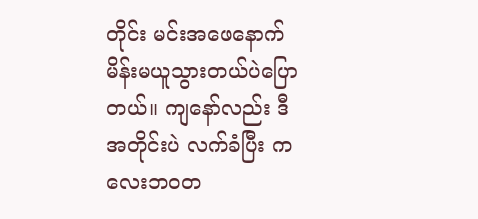တိုင်း မင်းအဖေနောက်မိန်းမယူသွားတယ်ပဲပြောတယ်။ ကျနော်လည်း ဒီအတိုင်းပဲ လက်ခံပြီး ကလေးဘဝတ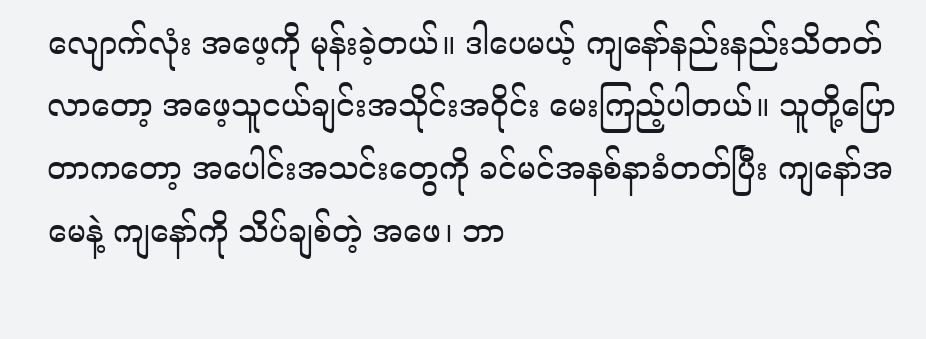လျောက်လုံး အဖေ့ကို မုန်းခဲ့တယ်။ ဒါပေမယ့် ကျနော်နည်းနည်းသိတတ်လာတော့ အဖေ့သူငယ်ချင်းအသိုင်းအဝိုင်း မေးကြည့်ပါတယ်။ သူတို့ပြောတာကတော့ အပေါင်းအသင်းတွေကို ခင်မင်အနစ်နာခံတတ်ပြီး ကျနော်အမေနဲ့ ကျနော်ကို သိပ်ချစ်တဲ့ အဖေ၊ ဘာ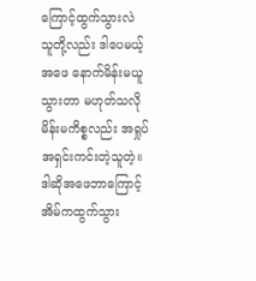ကြောင့်ထွက်သွားလဲ သူတို့လည်း ဒါပေမယ့် အဖေ နောက်မိန်းမယူသွားတာ မဟုတ်သလို မိန်းမကိစ္စလည်း အရှုပ်အရှင်းကင်းတဲ့သူတဲ့။ ဒါဆိုအဖေဘာကြောင့် အိမ်ကထွက်သွား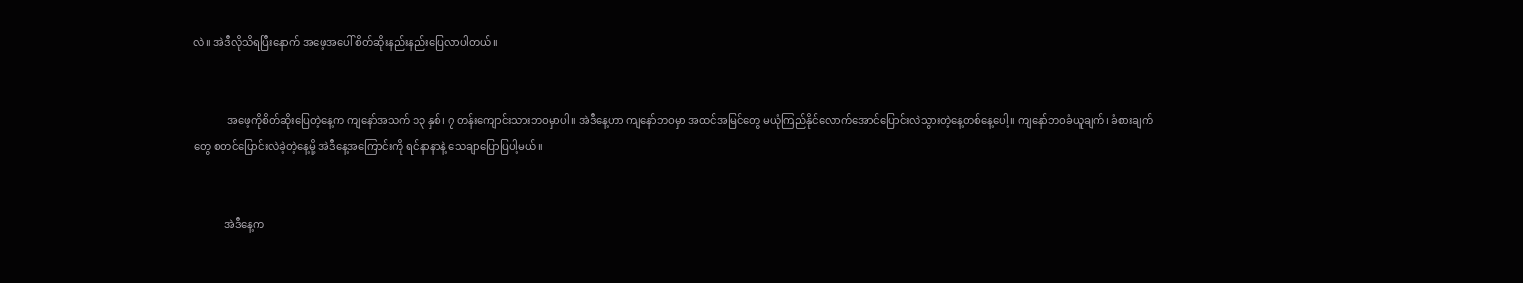လဲ။ အဲဒီလိုသိရပြီးနောက် အဖေ့အပေါ် စိတ်ဆိုးနည်းနည်းပြေလာပါတယ်။


             အဖေ့ကိုစိတ်ဆိုးပြေတဲ့နေ့က ကျနော်အသက် ၁၃ နှစ်၊ ၇ တန်းကျောင်းသားဘဝမှာပါ။ အဲဒီနေ့ဟာ ကျနော်ဘဝမှာ အထင်အမြင်တွေ မယုံကြည်နိုင်လောက်အောင်ပြောင်းလဲသွားတဲ့နေ့တစ်နေ့ပေါ့။ ကျနော်ဘဝခံယူချက်၊ ခံစားချက်တွေ စတင်ပြောင်းလဲခဲ့တဲ့နေ့မို့ အဲဒီနေ့အကြောင်းကို ရင်နာနာနဲ့ သေချာပြောပြပါ့မယ်။


            အဲဒီနေ့က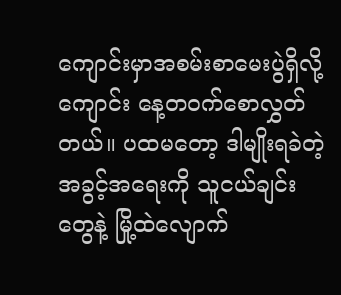ကျောင်းမှာအစမ်းစာမေးပွဲရှိလို့ ကျောင်း နေ့တဝက်စောလွှတ်တယ်။ ပထမတော့ ဒါမျိုးရခဲတဲ့အခွင့်အရေးကို သူငယ်ချင်းတွေနဲ့ မြို့ထဲလျောက်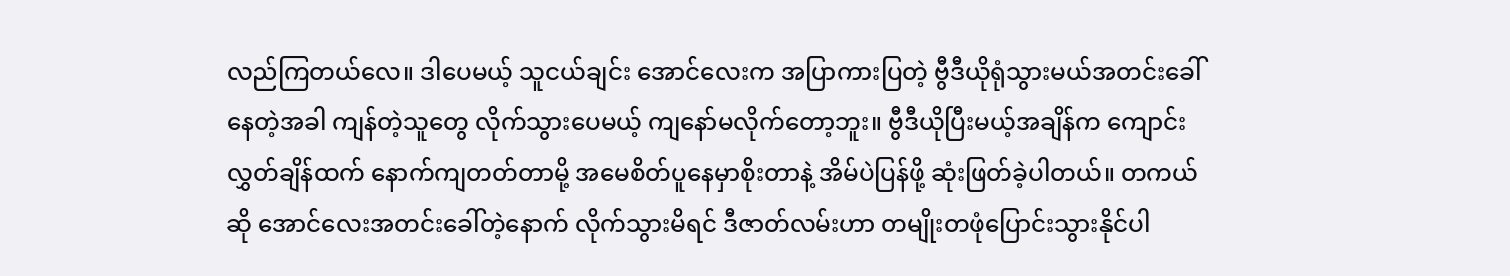လည်ကြတယ်လေ။ ဒါပေမယ့် သူငယ်ချင်း အောင်လေးက အပြာကားပြတဲ့ ဗွီဒီယိုရုံသွားမယ်အတင်းခေါ်နေတဲ့အခါ ကျန်တဲ့သူတွေ လိုက်သွားပေမယ့် ကျနော်မလိုက်တော့ဘူး။ ဗွီဒီယိုပြီးမယ့်အချိန်က ကျောင်းလွှတ်ချိန်ထက် နောက်ကျတတ်တာမို့ အမေစိတ်ပူနေမှာစိုးတာနဲ့ အိမ်ပဲပြန်ဖို့ ဆုံးဖြတ်ခဲ့ပါတယ်။ တကယ်ဆို အောင်လေးအတင်းခေါ်တဲ့နောက် လိုက်သွားမိရင် ဒီဇာတ်လမ်းဟာ တမျိုးတဖုံပြောင်းသွားနိုင်ပါ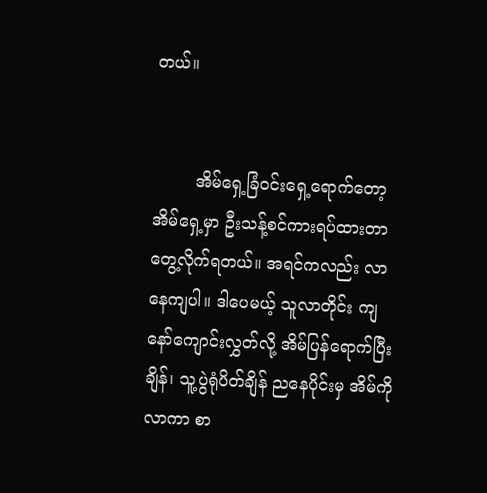တယ်။


        အိမ်ရှေ့ခြံဝင်းရှေ့ရောက်တော့ အိမ်ရှေ့မှာ ဦးသန့်စင်ကားရပ်ထားတာ တွေ့လိုက်ရတယ်။ အရင်ကလည်း လာနေကျပါ။ ဒါပေမယ့် သူလာတိုင်း ကျနော်ကျောင်းလွှတ်လို့ အိမ်ပြန်ရောက်ပြီးချိန်၊ သူ့ပွဲရုံပိတ်ချိန် ညနေပိုင်းမှ အိမ်ကိုလာကာ စာ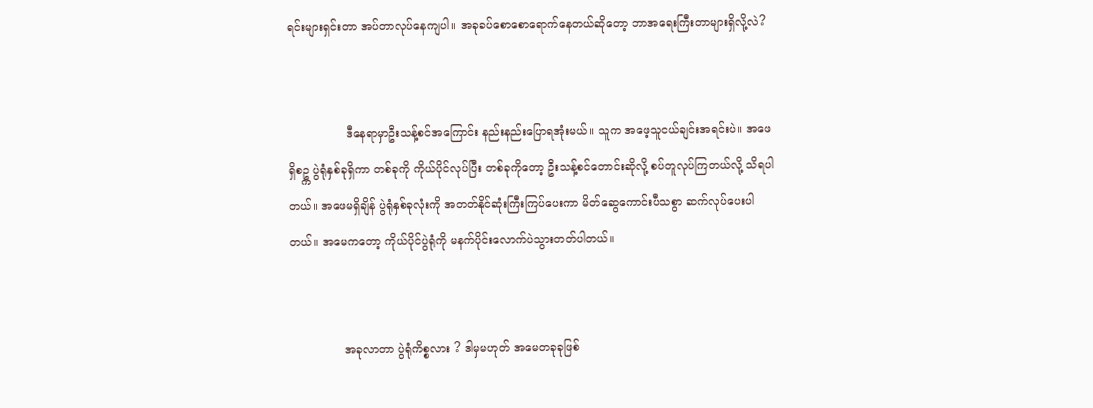ရင်းများရှင်းတာ အပ်တာလုပ်နေကျပါ။ အခုခပ်စောစောရောက်နေတယ်ဆိုတော့ ဘာအရေးကြီးတာများရှိလို့လဲ?


                ဒီနေရာမှာဦးသန့်စင်အကြောင်း နည်းနည်းပြောရအုံးမယ်။ သူက အဖေ့သူငယ်ချင်းအရင်းပဲ။ အဖေရှိစဥ္က ပွဲရုံနှစ်ခုရှိကာ တစ်ခုကို ကိုယ်ပိုင်လုပ်ပြီး တစ်ခုကိုတော့ ဦးသန့်စင်တောင်းဆိုလို့ စပ်တူလုပ်ကြတယ်လို့ သိရပါတယ်။ အဖေမရှိချိန် ပွဲရုံနှစ်ခုလုံးကို အတတ်နိုင်ဆုံးကြီးကြပ်ပေးကာ မိတ်ဆွေကောင်းပီသစွာ ဆက်လုပ်ပေးပါတယ်။ အမေကတော့ ကိုယ်ပိုင်ပွဲရုံကို မနက်ပိုင်းလောက်ပဲသွားတတ်ပါတယ်။


               အခုလာတာ ပွဲရုံကိစ္စလား ? ဒါမှမဟုတ် အမေတခုခုဖြစ်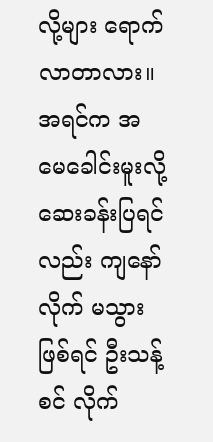လို့များ ရောက်လာတာလား။ အရင်က အမေခေါင်းမူးလို့ ဆေးခန်းပြရင်လည်း ကျနော်လိုက် မသွားဖြစ်ရင် ဦးသန့်စင် လိုက်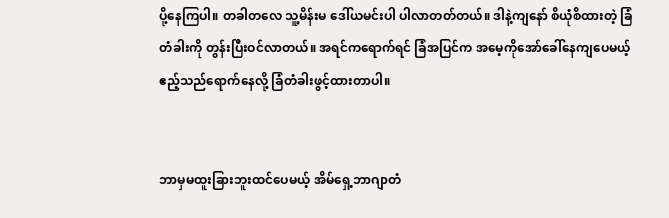ပို့နေကြပါ။ တခါတလေ သူ့မိန်းမ ဒေါ်ယမင်းပါ ပါလာတတ်တယ်။ ဒါနဲ့ကျနော် စိယုံစိထားတဲ့ ခြံတံခါးကို တွန်းပြီးဝင်လာတယ်။ အရင်ကရောက်ရင် ခြံအပြင်က အမေ့ကိုအော်ခေါ်နေကျပေမယ့် ဧည့်သည်ရောက်နေလို့ ခြံတံခါးဖွင့်ထားတာပါ။


ဘာမှမထူးခြားဘူးထင်ပေမယ့် အိမ်ရှေ့ဘာဂျာတံ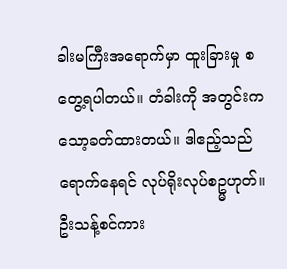ခါးမကြီးအရောက်မှာ ထူးခြားမှု စတွေ့ရပါတယ်။ တံခါးကို အတွင်းကသော့ခတ်ထားတယ်။ ဒါဧည့်သည်ရောက်နေရင် လုပ်ရိုးလုပ်စဥ္မဟုတ်။ ဦးသန့်စင်ကား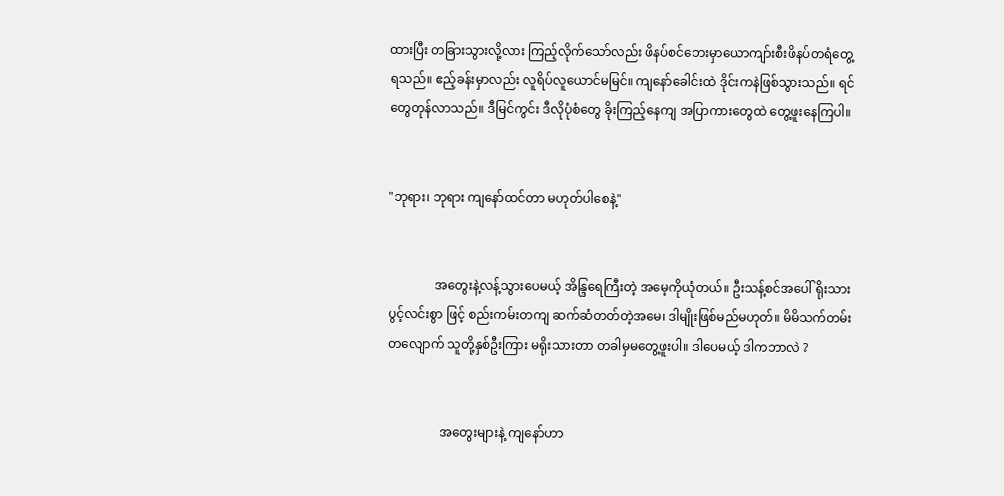ထားပြီး တခြားသွားလို့လား ကြည့်လိုက်သော်လည်း ဖိနပ်စင်ဘေးမှာယောကျာ်းစီးဖိနပ်တရံတွေ့ရသည်။ ဧည့်ခန်းမှာလည်း လူရိပ်လူယောင်မမြင်။ ကျနော်ခေါင်းထဲ ဒိုင်းကနဲဖြစ်သွားသည်။ ရင်တွေတုန်လာသည်။ ဒီမြင်ကွင်း ဒီလိုပုံစံတွေ ခိုးကြည့်နေကျ အပြာကားတွေထဲ တွေ့ဖူးနေကြပါ။


"ဘုရား၊ ဘုရား ကျနော်ထင်တာ မဟုတ်ပါစေနဲ့"


               အတွေးနဲ့လန့်သွားပေမယ့် အိန္ဒြရေကြီးတဲ့ အမေ့ကိုယုံတယ်။ ဦးသန့်စင်အပေါ် ရိုးသားပွင့်လင်းစွာ ဖြင့် စည်းကမ်းတကျ ဆက်ဆံတတ်တဲ့အမေ၊ ဒါမျိုးဖြစ်မည်မဟုတ်။ မိမိသက်တမ်းတလျောက် သူတို့နှစ်ဦးကြား မရိုးသားတာ တခါမှမတွေ့ဖူးပါ။ ဒါပေမယ့် ဒါကဘာလဲ ?


                 အတွေးများနဲ့ ကျနော်ဟာ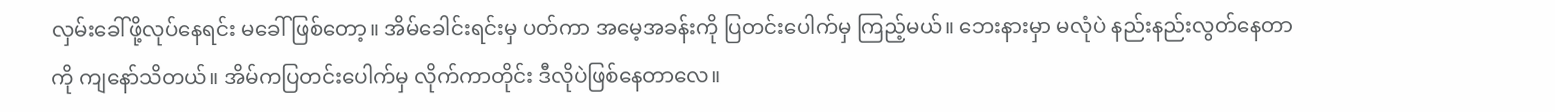လှမ်းခေါ်ဖို့လုပ်နေရင်း မခေါ်ဖြစ်တော့။ အိမ်ခေါင်းရင်းမှ ပတ်ကာ အမေ့အခန်းကို ပြတင်းပေါက်မှ ကြည့်မယ်။ ဘေးနားမှာ မလုံပဲ နည်းနည်းလွတ်နေတာကို ကျနော်သိတယ်။ အိမ်ကပြတင်းပေါက်မှ လိုက်ကာတိုင်း ဒီလိုပဲဖြစ်နေတာလေ။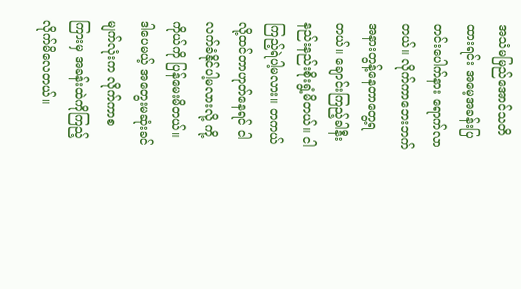အသံမမြည်အောင်သတိထားရင်း အမေ့အခန်းပြတင်းပေါက်နား ရောက်လာတယ်။ လိုက်ကာဘေးဘက်အနားတွန့်နေတာတွေ့ရတယ်။ ချောင်းကြည့်ခါနီး နည်းနည်းစိုးရွံ့မိတယ်။ ငါကြည့်ရဲပါ့မလား။ တကယ်လို့ထင်တာဟုတ်နေရင် ငါလက်ခံနိုင်ပါ့မလားလို့ ကို့ကိုယ်ကို ပြန်မေးမိတယ်။ ဒါပေမယ့် အတွေးမဆုံးခင် မျက်လုံးက လိုက်ကာစကြားမှ အခန်းထဲကိုကြည့်လိုက်မိလေတယ်။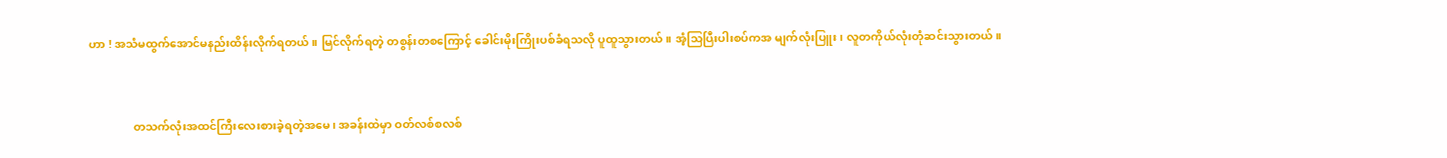ဟာ ! အသံမထွက်အောင်မနည်းထိန်းလိုက်ရတယ်။ မြင်လိုက်ရတဲ့ တစွန်းတစကြောင့် ခေါင်းမိုးကြိုးပစ်ခံရသလို ပူထူသွားတယ်။ အံ့သြပြီးပါးစပ်ကအ မျက်လုံးပြူး၊ လူတကိုယ်လုံးတုံဆင်းသွားတယ်။


               တသက်လုံးအထင်ကြီးလေးစားခဲ့ရတဲ့အမေ၊ အခန်းထဲမှာ ဝတ်လစ်စလစ်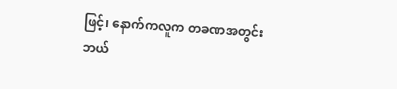ဖြင့်၊ နောက်ကလူက တခဏအတွင်း ဘယ်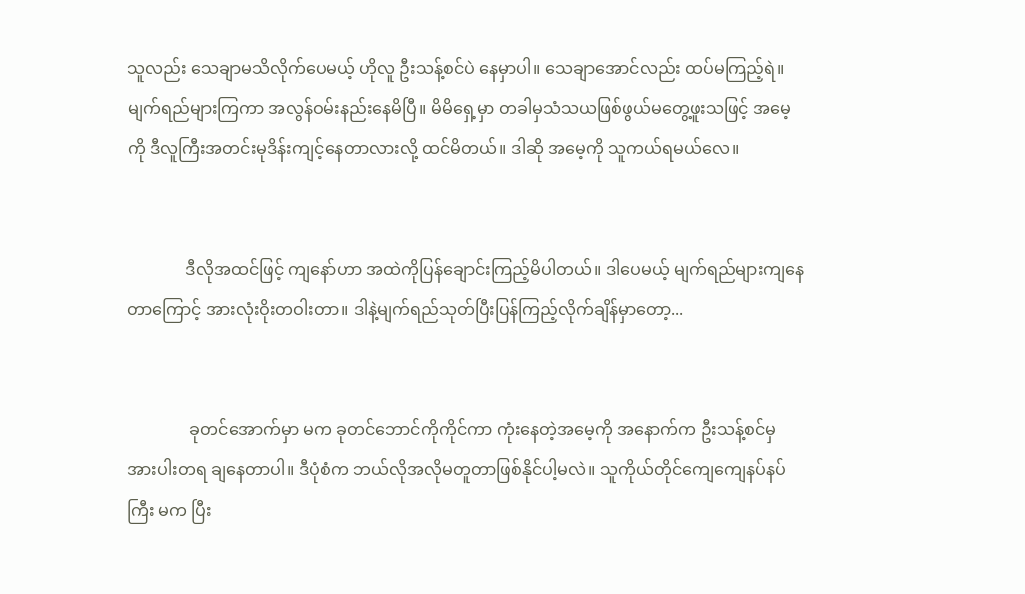သူလည်း သေချာမသိလိုက်ပေမယ့် ဟိုလူ ဦးသန့်စင်ပဲ နေမှာပါ။ သေချာအောင်လည်း ထပ်မကြည့်ရဲ။ မျက်ရည်များကြကာ အလွန်ဝမ်းနည်းနေမိပြီ။ မိမိရှေ့မှာ တခါမှသံသယဖြစ်ဖွယ်မတွေ့ဖူးသဖြင့် အမေ့ကို ဒီလူကြီးအတင်းမုဒိန်းကျင့်နေတာလားလို့ ထင်မိတယ်။ ဒါဆို အမေ့ကို သူကယ်ရမယ်လေ။


              ဒီလိုအထင်ဖြင့် ကျနော်ဟာ အထဲကိုပြန်ချောင်းကြည့်မိပါတယ်။ ဒါပေမယ့် မျက်ရည်များကျနေတာကြောင့် အားလုံးဝိုးတဝါးတာ။ ဒါနဲ့မျက်ရည်သုတ်ပြီးပြန်ကြည့်လိုက်ချိန်မှာတော့...


               ခုတင်အောက်မှာ မက ခုတင်ဘောင်ကိုကိုင်ကာ ကုံးနေတဲ့အမေ့ကို အနောက်က ဦးသန့်စင်မှ အားပါးတရ ချနေတာပါ။ ဒီပုံစံက ဘယ်လိုအလိုမတူတာဖြစ်နိုင်ပါ့မလဲ။ သူကိုယ်တိုင်ကျေကျေနပ်နပ်ကြီး မက ပြီး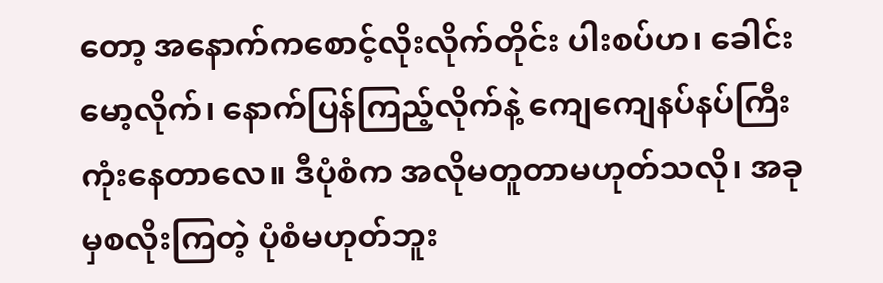တော့ အနောက်ကစောင့်လိုးလိုက်တိုင်း ပါးစပ်ဟ၊ ခေါင်းမော့လိုက်၊ နောက်ပြန်ကြည့်လိုက်နဲ့ ကျေကျေနပ်နပ်ကြီး ကုံးနေတာလေ။ ဒီပုံစံက အလိုမတူတာမဟုတ်သလို၊ အခုမှစလိုးကြတဲ့ ပုံစံမဟုတ်ဘူး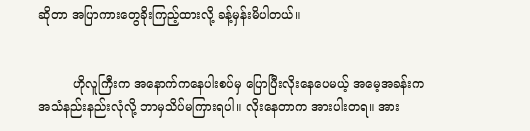ဆိုတာ အပြာကားတွေခိုးကြည့်ထားလို့ ခန့်မှန်းမိပါတယ်။


         ဟိုလူကြီးက အနောက်ကနေပါးစပ်မှ ပြောပြီးလိုးနေပေမယ့် အမေ့အခန်းက အသံနည်းနည်းလုံလို့ ဘာမှသိပ်မကြားရပါ။ လိုးနေတာက အားပါးတရ။ အား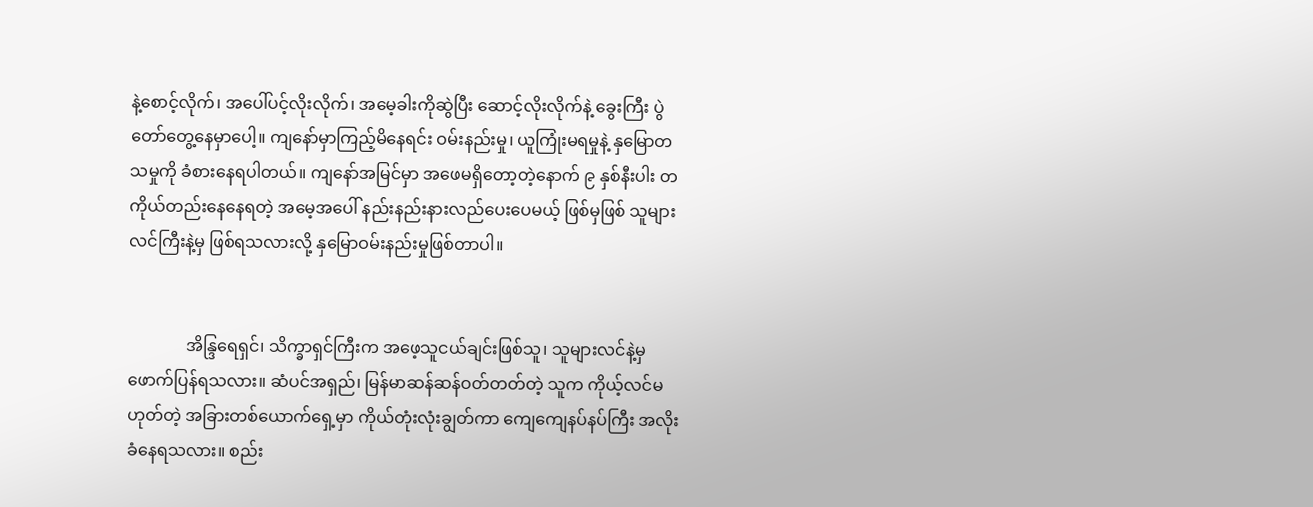နဲ့စောင့်လိုက်၊ အပေါ်ပင့်လိုးလိုက်၊ အမေ့ခါးကိုဆွဲပြီး ဆောင့်လိုးလိုက်နဲ့ ခွေးကြီး ပွဲတော်တွေ့နေမှာပေါ့။ ကျနော်မှာကြည့်မိနေရင်း ဝမ်းနည်းမှု၊ ယူကြုံးမရမှုနဲ့ နှမြောတသမှုကို ခံစားနေရပါတယ်။ ကျနော်အမြင်မှာ အဖေမရှိတော့တဲ့နောက် ၉ နှစ်နီးပါး တကိုယ်တည်းနေနေရတဲ့ အမေ့အပေါ် နည်းနည်းနားလည်ပေးပေမယ့် ဖြစ်မှဖြစ် သူများလင်ကြီးနဲ့မှ ဖြစ်ရသလားလို့ နှမြောဝမ်းနည်းမှုဖြစ်တာပါ။


              အိန္ဒြရေရှင်၊ သိက္ခာရှင်ကြီးက အဖေ့သူငယ်ချင်းဖြစ်သူ၊ သူများလင်နဲ့မှ ဖောက်ပြန်ရသလား။ ဆံပင်အရှည်၊ မြန်မာဆန်ဆန်ဝတ်တတ်တဲ့ သူက ကိုယ့်လင်မဟုတ်တဲ့ အခြားတစ်ယောက်ရှေ့မှာ ကိုယ်တုံးလုံးချွတ်ကာ ကျေကျေနပ်နပ်ကြီး အလိုးခံနေရသလား။ စည်း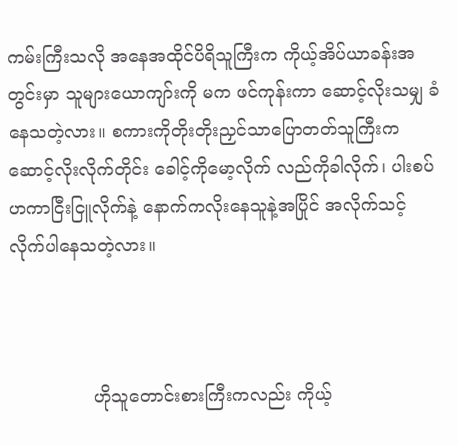ကမ်းကြီးသလို အနေအထိုင်ပိရိသူကြီးက ကိုယ့်အိပ်ယာခန်းအတွင်းမှာ သူများယောကျာ်းကို မက ဖင်ကုန်းကာ ဆောင့်လိုးသမျှ ခံနေသတဲ့လား။ စကားကိုတိုးတိုးညှင်သာပြောတတ်သူကြီးက ဆောင့်လိုးလိုက်တိုင်း ခေါင့်ကိုမော့လိုက် လည်ကိုခါလိုက်၊ ပါးစပ်ဟကာငြီးငြူလိုက်နဲ့ နောက်ကလိုးနေသူနဲ့အပြိုင် အလိုက်သင့်လိုက်ပါနေသတဲ့လား။



               ဟိုသူတောင်းစားကြီးကလည်း ကိုယ့်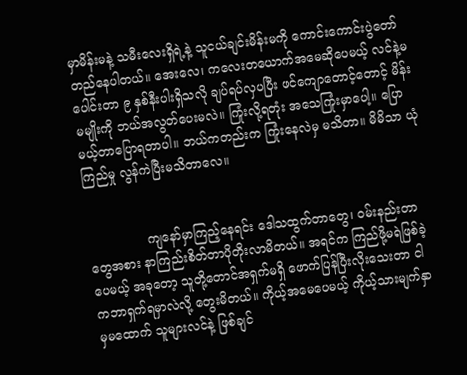မှာမိန်းမနဲ့ သမီးလေးရှိရဲ့နဲ့ သူငယ်ချင်းမိန်းမကို ကောင်းကောင်းပွဲတော်တည်နေပါတယ်။ အေးလေ၊ ကလေးတယောက်အမေဆိုပေမယ့် လင်နဲ့မပေါင်းတာ ၉ နှစ်နီးပါးရှိသလို ချပ်ရပ်လှပပြီး ဖင်ကျောတောင့်တောင့် မိန်းမမျိုးကို ဘယ်အလွတ်ပေးမလဲ။ ကြုံးလို့ရတုံး အသေကြုံးမှာပေါ့။ ပြောမယ့်တာပြောရတာပါ။ ဘယ်ကတည်းက ကြုံးနေလဲမှ မသိတာ။ မိမိသာ ယုံကြည်မှု လွန်ကဲပြီးမသိတာလေ။


               ကျနော်မှာကြည့်နေရင်း ဒေါသထွက်တာတွေ၊ ဝမ်းနည်းတာတွေအစား နာကြည်းစိတ်တာပိုတိုးလာမိတယ်။ အရင်က ကြည်ဖို့မရဲဖြစ်ခဲ့ပေမယ့် အခုတော့ သူတို့တောင်အရှက်မရှိ ဖောက်ပြန်ပြီးလိုးသေးတာ ငါကဘာရှက်ရမှာလဲလို့ တွေးမိတယ်။ ကိုယ့်အမေပေမယ့် ကိုယ့်သားမျက်နှာမှမထောက် သူများလင်နဲ့ ဖြစ်ချင်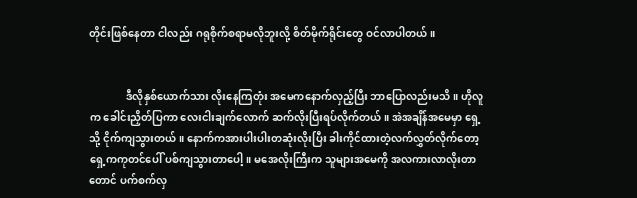တိုင်းဖြစ်နေတာ ငါလည်း ဂရုစိုက်စရာမလိုဘူးလို့ စိတ်မိုက်ရိုင်းတွေ ဝင်လာပါတယ်။


              ဒီလိုနှစ်ယောက်သား လိုးနေကြတုံး အမေကနောက်လှည့်ပြီး ဘာပြောလည်းမသိ။ ဟိုလူက ခေါင်းညှိတ်ပြကာ လေးငါးချက်လောက် ဆက်လိုးပြီးရပ်လိုက်တယ်။ အဲအချိန်အမေမှာ ရှေ့သို့ ငိုက်ကျသွားတယ်။ နောက်ကအားပါးပါးတဆုံးလိုးပြီး ခါးကိုင်ထားတဲ့လက်လွှတ်လိုက်တော့ ရှေ့ကကုတင်ပေါ် ပစ်ကျသွားတာပေါ့။ မအေလိုးကြီးက သူများအမေကို အလကားလာလိုးတာတောင် ပက်စက်လှ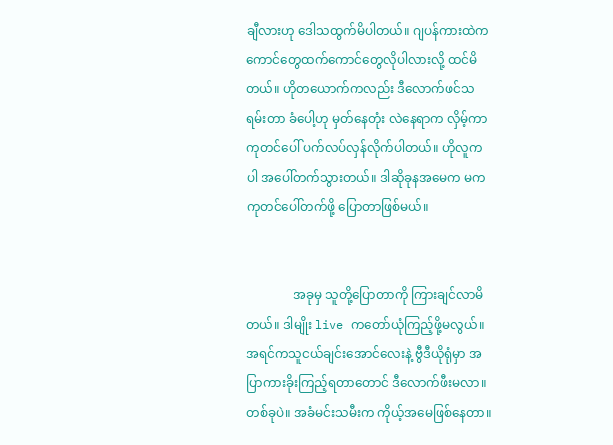ချီလားဟု ဒေါသထွက်မိပါတယ်။ ဂျပန်ကားထဲကကောင်တွေထက်ကောင်တွေလိုပါလားလို့ ထင်မိတယ်။ ဟိုတယောက်ကလည်း ဒီလောက်ဖင်သရမ်းတာ ခံပေါ့ဟု မှတ်နေတုံး လဲနေရာက လှိမ့်ကာ ကုတင်ပေါ် ပက်လပ်လှန်လိုက်ပါတယ်။ ဟိုလူကပါ အပေါ်တက်သွားတယ်။ ဒါဆိုခုနအမေက မက ကုတင်ပေါ်တက်ဖို့ ပြောတာဖြစ်မယ်။


               အခုမှ သူတို့ပြောတာကို ကြားချင်လာမိတယ်။ ဒါမျိုး live ကတော်ယုံကြည့်ဖို့မလွယ်။ အရင်ကသူငယ်ချင်းအောင်လေးနဲ့ ဗွီဒီယိုရုံမှာ အပြာကားခိုးကြည့်ရတာတောင် ဒီလောက်ဖီးမလာ။ တစ်ခုပဲ။ အခံမင်းသမီးက ကိုယ့်အမေဖြစ်နေတာ။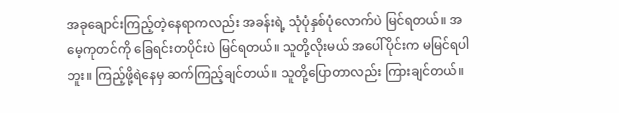အခုချောင်းကြည့်တဲ့နေရာကလည်း အခန်းရဲ့ သုံပုံနှစ်ပုံလောက်ပဲ မြင်ရတယ်။ အမေ့ကုတင်ကို ခြေရင်းတပိုင်းပဲ မြင်ရတယ်။ သူတို့လိုးမယ် အပေါ်ပိုင်းက မမြင်ရပါဘူး။ ကြည့်ဖို့ရဲနေမှ ဆက်ကြည့်ချင်တယ်။ သူတို့ပြောတာလည်း ကြားချင်တယ်။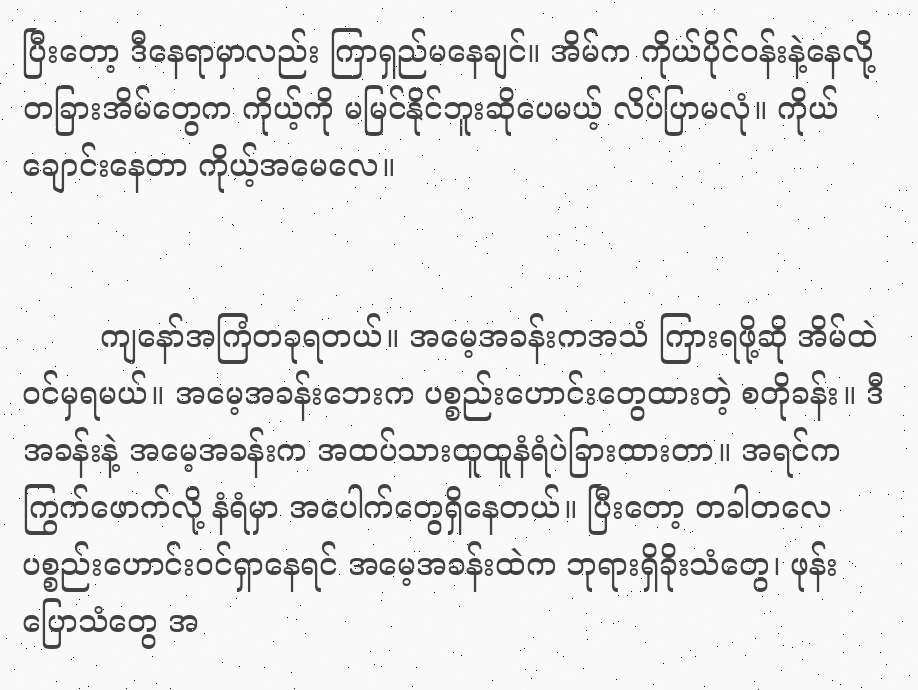ပြီးတော့ ဒီနေရာမှာလည်း ကြာရှည်မနေချင်။ အိမ်က ကိုယ်ပိုင်ဝန်းနဲ့နေလို့ တခြားအိမ်တွေက ကိုယ့်ကို မမြင်နိုင်ဘူးဆိုပေမယ့် လိပ်ပြာမလုံ။ ကိုယ်ချောင်းနေတာ ကိုယ့်အမေလေ။


        ကျနော်အကြံတခုရတယ်။ အမေ့အခန်းကအသံ ကြားရဖို့ဆို အိမ်ထဲဝင်မှရမယ်။ အမေ့အခန်းဘေးက ပစ္စည်းဟောင်းတွေထားတဲ့ စတိုခန်း။ ဒီအခန်းနဲ့ အမေ့အခန်းက အထပ်သားထူထူနံရံပဲခြားထားတာ။ အရင်က ကြွက်ဖောက်လို့ နံရံမှာ အပေါက်တွေရှိနေတယ်။ ပြီးတော့ တခါတလေပစ္စည်းဟောင်းဝင်ရှာနေရင် အမေ့အခန်းထဲက ဘုရားရှိခိုးသံတွေ၊ ဖုန်းပြောသံတွေ အ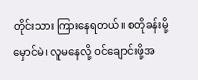တိုင်းသား ကြားနေရတယ်။ စတိုခန်းမို့ မှောင်မဲ၊ လူမနေလို့ ဝင်ချောင်းဖို့အ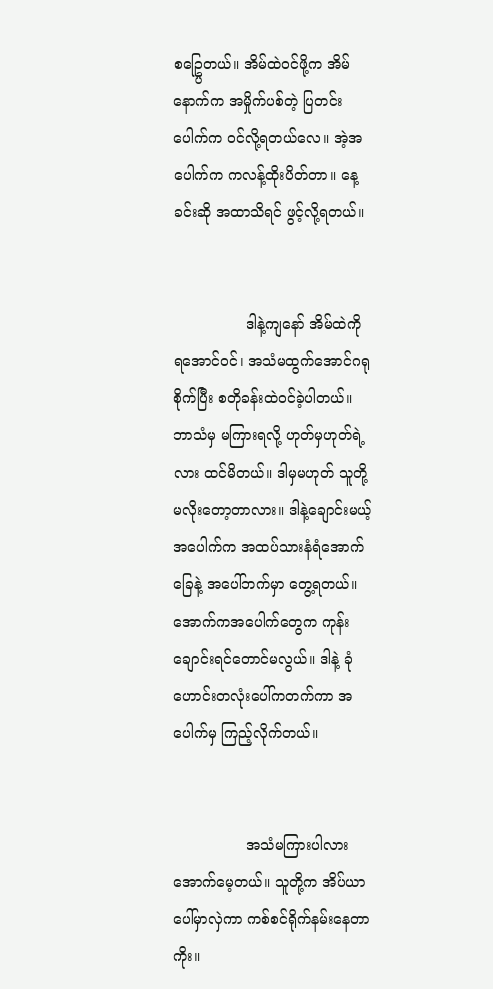စဥ္ပြေတယ်။ အိမ်ထဲဝင်ဖို့က အိမ်နောက်က အမှိုက်ပစ်တဲ့ ပြတင်းပေါက်က ဝင်လို့ရတယ်လေ။ အဲ့အပေါက်က ကလန့်ထိုးပိတ်တာ။ နေ့ခင်းဆို အထာသိရင် ဖွင့်လို့ရတယ်။


                ဒါနဲ့ကျနော် အိမ်ထဲကို ရအောင်ဝင်၊ အသံမထွက်အောင်ဂရုစိုက်ပြီး စတိုခန်းထဲဝင်ခဲ့ပါတယ်။ ဘာသံမှ မကြားရလို့ ဟုတ်မှဟုတ်ရဲ့လား ထင်မိတယ်။ ဒါမှမဟုတ် သူတို့ မလိုးတော့တာလား။ ဒါနဲ့ချောင်းမယ့်အပေါက်က အထပ်သားနံရံအောက်ခြေနဲ့ အပေါ်ဘက်မှာ တွေ့ရတယ်။ အောက်ကအပေါက်တွေက ကုန်းချောင်းရင်တောင်မလွယ်။ ဒါနဲ့ ခုံဟောင်းတလုံးပေါ်ကတက်ကာ အပေါက်မှ ကြည့်လိုက်တယ်။


                အသံမကြားပါလားအောက်မေ့တယ်။ သူတို့က အိပ်ယာပေါ်မှာလှဲကာ ကစ်စင်ရိုက်နမ်းနေတာကိုး။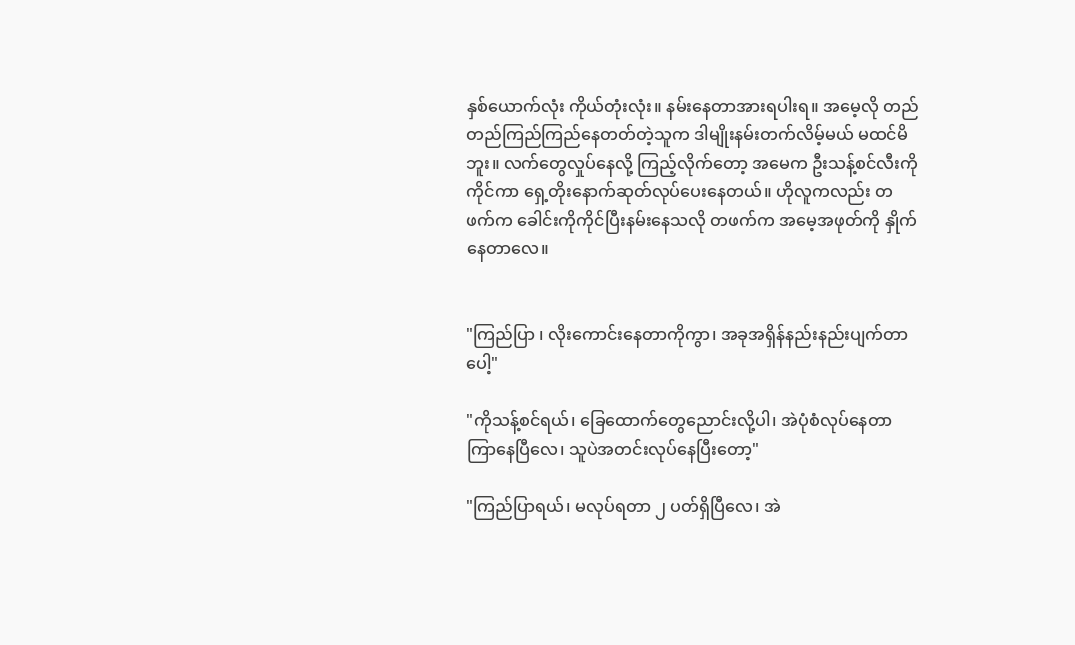နှစ်ယောက်လုံး ကိုယ်တုံးလုံး။ နမ်းနေတာအားရပါးရ။ အမေ့လို တည်တည်ကြည်ကြည်နေတတ်တဲ့သူက ဒါမျိုးနမ်းတက်လိမ့်မယ် မထင်မိဘူး။ လက်တွေလှုပ်နေလို့ ကြည့်လိုက်တော့ အမေက ဦးသန့်စင်လီးကိုကိုင်ကာ ရှေ့တိုးနောက်ဆုတ်လုပ်ပေးနေတယ်။ ဟိုလူကလည်း တဖက်က ခေါင်းကိုကိုင်ပြီးနမ်းနေသလို တဖက်က အမေ့အဖုတ်ကို နှိုက်နေတာလေ။


"ကြည်ပြာ ၊ လိုးကောင်းနေတာကိုကွာ၊ အခုအရှိန်နည်းနည်းပျက်တာပေါ့"

"ကိုသန့်စင်ရယ်၊ ခြေထောက်တွေညောင်းလို့ပါ၊ အဲပုံစံလုပ်နေတာ ကြာနေပြီလေ၊ သူပဲအတင်းလုပ်နေပြီးတော့"

"ကြည်ပြာရယ်၊ မလုပ်ရတာ ၂ ပတ်ရှိပြီလေ၊ အဲ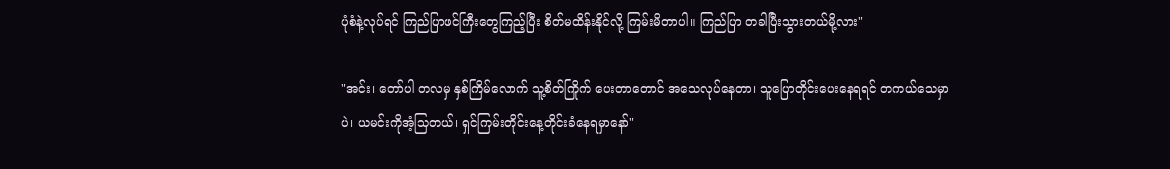ပုံစံနဲ့လုပ်ရင် ကြည်ပြာဖင်ကြီးတွေကြည့်ပြီး စိတ်မထိန်းနိုင်လို့ ကြမ်းမိတာပါ။ ကြည်ပြာ တခါပြီးသွားတယ်မို့လား"

"အင်း၊ တော်ပါ တလမှ နှစ်ကြိမ်လောက် သူ့စိတ်ကြိုက် ပေးတာတောင် အသေလုပ်နေတာ၊ သူပြောတိုင်းပေးနေရရင် တကယ်သေမှာပဲ၊ ယမင်းကိုအံ့သြတယ်၊ ရှင်ကြမ်းတိုင်းနေ့တိုင်းခံနေရမှာနော်"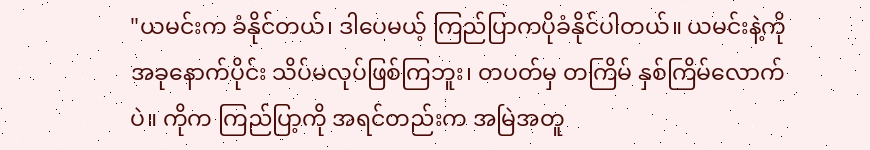"ယမင်းက ခံနိုင်တယ်၊ ဒါပေမယ့် ကြည်ပြာကပိုခံနိုင်ပါတယ်။ ယမင်းနဲ့ကို အခုနောက်ပိုင်း သိပ်မလုပ်ဖြစ်ကြဘူး၊ တပတ်မှ တကြိမ် နှစ်ကြိမ်လောက်ပဲ။ ကိုက ကြည်ပြာ့ကို အရင်တည်းက အမြဲအတူ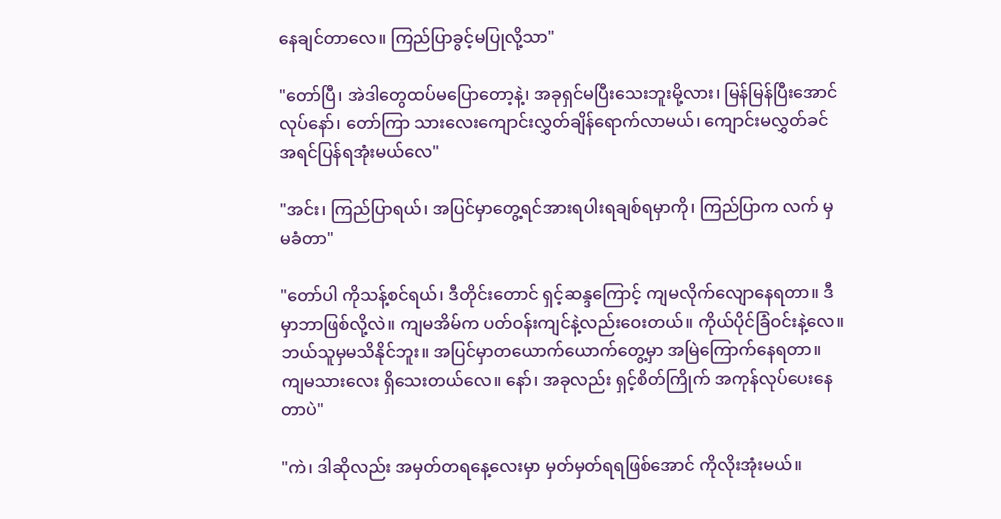နေချင်တာလေ။ ကြည်ပြာခွင့်မပြုလို့သာ"

"တော်ပြီ၊ အဲဒါတွေထပ်မပြောတော့နဲ့၊ အခုရှင်မပြီးသေးဘူးမို့လား၊ မြန်မြန်ပြီးအောင်လုပ်နော်၊ တော်ကြာ သားလေးကျောင်းလွှတ်ချိန်ရောက်လာမယ်၊ ကျောင်းမလွှတ်ခင် အရင်ပြန်ရအုံးမယ်လေ"

"အင်း၊ ကြည်ပြာရယ်၊ အပြင်မှာတွေ့ရင်အားရပါးရချစ်ရမှာကို၊ ကြည်ပြာက လက် မှမခံတာ"

"တော်ပါ ကိုသန့်စင်ရယ်၊ ဒီတိုင်းတောင် ရှင့်ဆန္ဒကြောင့် ကျမလိုက်လျောနေရတာ။ ဒီမှာဘာဖြစ်လို့လဲ။ ကျမအိမ်က ပတ်ဝန်းကျင်နဲ့လည်းဝေးတယ်။ ကိုယ်ပိုင်ခြံဝင်းနဲ့လေ။ ဘယ်သူမှမသိနိုင်ဘူး။ အပြင်မှာတယောက်ယောက်တွေ့မှာ အမြဲကြောက်နေရတာ။ ကျမသားလေး ရှိသေးတယ်လေ။ နော်၊ အခုလည်း ရှင့်စိတ်ကြိုက် အကုန်လုပ်ပေးနေတာပဲ"

"ကဲ၊ ဒါဆိုလည်း အမှတ်တရနေ့လေးမှာ မှတ်မှတ်ရရဖြစ်အောင် ကိုလိုးအုံးမယ်။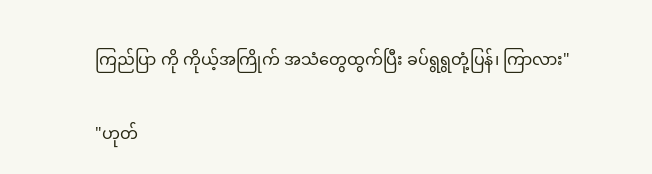ကြည်ပြာ ကို ကိုယ့်အကြိုက် အသံတွေထွက်ပြီး ခပ်ရွရွတုံ့ပြန်၊ ကြာလား"

"ဟုတ်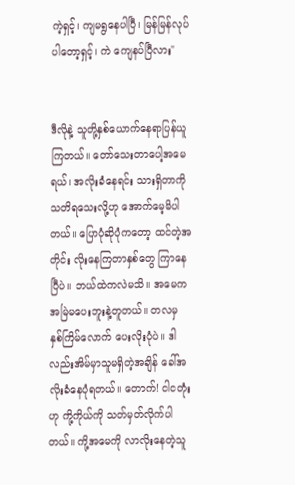ကဲ့ရှင့်၊ ကျမရွနေပါပြီ၊ မြန်မြန်လုပ်ပါတော့ရှင့်၊ ကဲ ကျေနပ်ပြီလား"


ဒီလိုနဲ့ သူတို့နှစ်ယောက်နေရာပြန်ယူကြတယ်။ တော်သေးတာပေါ့အမေရယ်၊ အလိုးခံနေရင်း သားရှိတာကို သတိရသေးလို့ဟု အောက်မေ့မိပါတယ်။ ပြောပုံဆိုပုံကတော့ ထင်တဲ့အတိုင်း လိုးနေကြတာနှစ်တွေ ကြာနေပြီပဲ။ ဘယ်ထဲကလဲမသိ။ အမေကအမြဲမပေးဘူးနဲ့တူတယ်။ တလမှ နှစ်ကြိမ်လောက် ပေးလိုးပုံပဲ။ ဒါလည်းအိမ်မှာသူမရှိတဲ့အချိန် ခေါ်အလိုးခံနေပုံရတယ်။ တောက်! ငါငတုံးဟု ကို့ကိုယ်ကို သတ်မှတ်လိုက်ပါတယ်။ ကို့အမေကို လာလိုးနေတဲ့သူ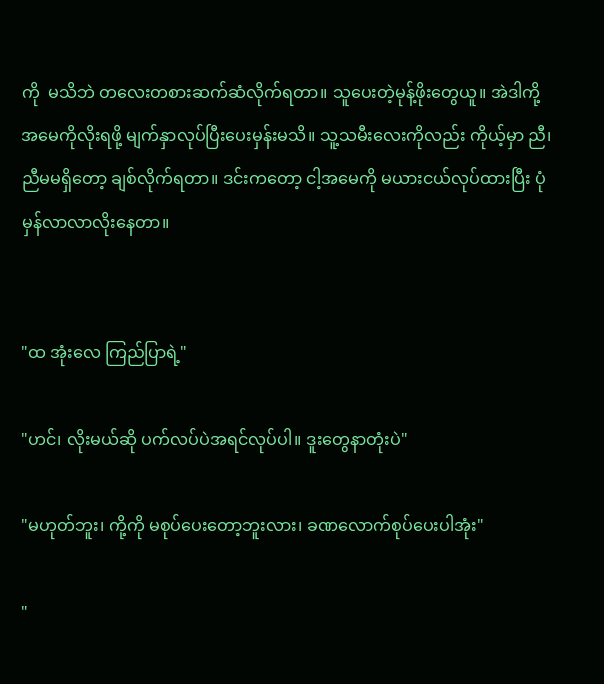ကို  မသိဘဲ တလေးတစားဆက်ဆံလိုက်ရတာ။ သူပေးတဲ့မုန့်ဖိုးတွေယူ။ အဲဒါကို့အမေကိုလိုးရဖို့ မျက်နှာလုပ်ပြီးပေးမှန်းမသိ။ သူ့သမီးလေးကိုလည်း ကိုယ့်မှာ ညီ၊ညီမမရှိတော့ ချစ်လိုက်ရတာ။ ဒင်းကတော့ ငါ့အမေကို မယားငယ်လုပ်ထားပြီး ပုံမှန်လာလာလိုးနေတာ။


"ထ အုံးလေ ကြည်ပြာရဲ့"

"ဟင်၊ လိုးမယ်ဆို ပက်လပ်ပဲအရင်လုပ်ပါ။ ဒူးတွေနာတုံးပဲ"

"မဟုတ်ဘူး၊ ကို့ကို မစုပ်ပေးတော့ဘူးလား၊ ခဏလောက်စုပ်ပေးပါအုံး"

"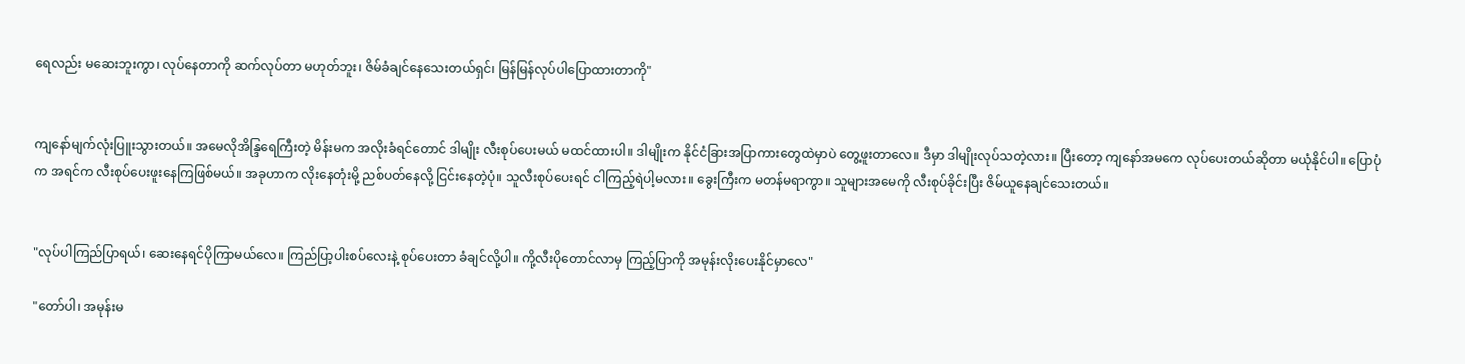ရေလည်း မဆေးဘူးကွာ၊ လုပ်နေတာကို ဆက်လုပ်တာ မဟုတ်ဘူး၊ ဇိမ်ခံချင်နေသေးတယ်ရှင်၊ မြန်မြန်လုပ်ပါပြောထားတာကို"


ကျနော်မျက်လုံးပြူးသွားတယ်။ အမေလိုအိန္ဒြရေကြီးတဲ့ မိန်းမက အလိုးခံရင်တောင် ဒါမျိုး လီးစုပ်ပေးမယ် မထင်ထားပါ။ ဒါမျိုးက နိုင်ငံခြားအပြာကားတွေထဲမှာပဲ တွေ့ဖူးတာလေ။ ဒီမှာ ဒါမျိုးလုပ်သတဲ့လား။ ပြီးတော့ ကျနော်အမကေ လုပ်ပေးတယ်ဆိုတာ မယုံနိုင်ပါ။ ပြောပုံက အရင်က လီးစုပ်ပေးဖူးနေကြဖြစ်မယ်။ အခုဟာက လိုးနေတုံးမို့ ညစ်ပတ်နေလို့ ငြင်းနေတဲ့ပုံ။ သူလီးစုပ်ပေးရင် ငါကြည့်ရဲပါ့မလား။ ခွေးကြီးက မတန်မရာကွာ။ သူများအမေကို လီးစုပ်ခိုင်းပြီး ဇိမ်ယူနေချင်သေးတယ်။


"လုပ်ပါကြည်ပြာရယ်၊ ဆေးနေရင်ပိုကြာမယ်လေ။ ကြည်ပြာ့ပါးစပ်လေးနဲ့ စုပ်ပေးတာ ခံချင်လို့ပါ။ ကို့လီးပိုတောင်လာမှ ကြည့်ပြာကို အမုန်းလိုးပေးနိုင်မှာလေ"

"တော်ပါ၊ အမုန်းမ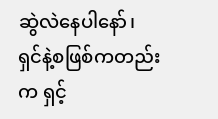ဆွဲလဲနေပါနော်၊ ရှင်နဲ့စဖြစ်ကတည်းက ရှင့်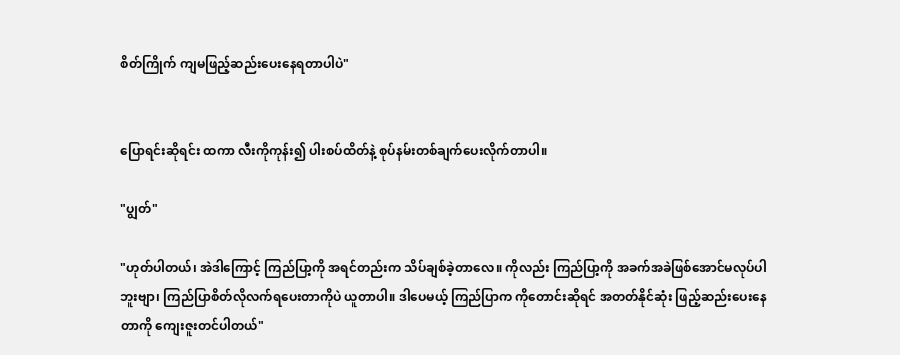စိတ်ကြိုက် ကျမဖြည့်ဆည်းပေးနေရတာပါပဲ"


ပြောရင်းဆိုရင်း ထကာ လီးကိုကုန်း၍ ပါးစပ်ထိတ်နဲ့ စုပ်နမ်းတစ်ချက်ပေးလိုက်တာပါ။

"ပျွတ်"

"ဟုတ်ပါတယ်၊ အဲဒါကြောင့် ကြည်ပြာ့ကို အရင်တည်းက သိပ်ချစ်ခဲ့တာလေ။ ကိုလည်း ကြည်ပြာ့ကို အခက်အခဲဖြစ်အောင်မလုပ်ပါဘူးဗျာ၊ ကြည်ပြာစိတ်လိုလက်ရပေးတာကိုပဲ ယူတာပါ။ ဒါပေမယ့် ကြည်ပြာက ကိုတောင်းဆိုရင် အတတ်နိုင်ဆုံး ဖြည့်ဆည်းပေးနေတာကို ကျေးဇူးတင်ပါတယ်"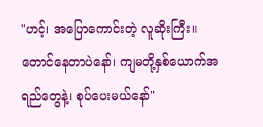"ဟင့်၊ အပြောကောင်းတဲ့ လူဆိုးကြီး။ တောင်နေတာပဲနော်၊ ကျမတို့နှစ်ယောက်အရည်တွေနဲ့၊ စုပ်ပေးမယ်နော်"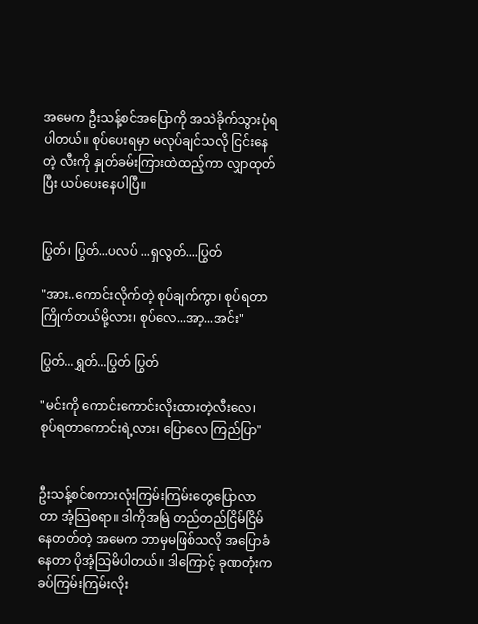အမေက ဦးသန့်စင်အပြောကို အသဲခိုက်သွားပုံရပါတယ်။ စုပ်ပေးရမှာ မလုပ်ချင်သလို ငြင်းနေတဲ့ လီးကို နှုတ်ခမ်းကြားထဲထည့်ကာ လျှာထုတ်ပြီး ယပ်ပေးနေပါပြီ။


ပြွတ်၊ ပြွတ်...ပလပ် ...ရှလွတ်....ပြွတ်

"အား..ကောင်းလိုက်တဲ့ စုပ်ချက်ကွာ၊ စုပ်ရတာကြိုက်တယ်မို့လား၊ စုပ်လေ...အာ့...အင်း"

ပြွတ်...ရွှတ်...ပြွတ် ပြွတ်

"မင်းကို ကောင်းကောင်းလိုးထားတဲ့လီးလေ၊ စုပ်ရတာကောင်းရဲ့လား၊ ပြောလေ ကြည်ပြာ"


ဦးသန့်စင်စကားလုံးကြမ်းကြမ်းတွေပြောလာတာ အံ့သြစရာ။ ဒါကိုအမြဲ တည်တည်ငြိမ်ငြိမ်နေတတ်တဲ့ အမေက ဘာမှမဖြစ်သလို အပြောခံနေတာ ပိုအံ့သြမိပါတယ်။ ဒါကြောင့် ခုဏတုံးက ခပ်ကြမ်းကြမ်းလိုး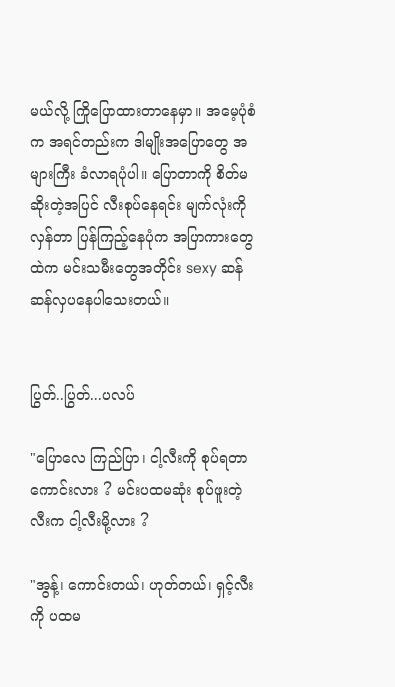မယ်လို့ ကြိုပြောထားတာနေမှာ။ အမေ့ပုံစံက အရင်တည်းက ဒါမျိုးအပြောတွေ အများကြီး ခံလာရပုံပါ။ ပြောတာကို စိတ်မဆိုးတဲ့အပြင် လီးစုပ်နေရင်း မျက်လုံးကိုလှန်တာ ပြန်ကြည့်နေပုံက အပြာကားတွေထဲက မင်းသမီးတွေအတိုင်း sexy ဆန်ဆန်လှပနေပါသေးတယ်။


ပြွတ်..ပြွတ်...ပလပ်

"ပြောလေ ကြည်ပြာ၊ ငါ့လီးကို စုပ်ရတာ ကောင်းလား ? မင်းပထမဆုံး စုပ်ဖူးတဲ့လီးက ငါ့လီးမို့လား ?

"အွန့်၊ ကောင်းတယ်၊ ဟုတ်တယ်၊ ရှင့်လီးကို ပထမ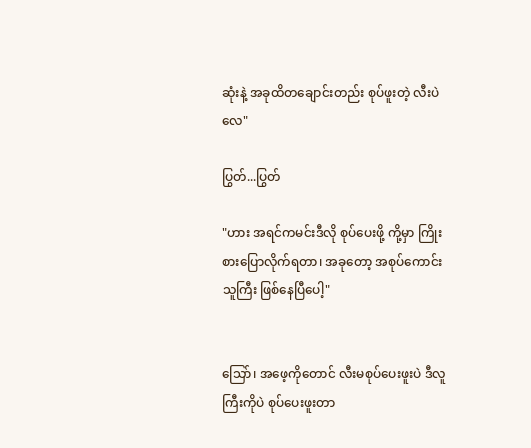ဆုံးနဲ့ အခုထိတချောင်းတည်း စုပ်ဖူးတဲ့ လီးပဲလေ"

ပြွတ်...ပြွတ်

"ဟား အရင်ကမင်းဒီလို စုပ်ပေးဖို့ ကို့မှာ ကြိုးစားပြောလိုက်ရတာ၊ အခုတော့ အစုပ်ကောင်းသူကြီး ဖြစ်နေပြီပေါ့"


သြော်၊ အဖေ့ကိုတောင် လီးမစုပ်ပေးဖူးပဲ ဒီလူကြီးကိုပဲ စုပ်ပေးဖူးတာ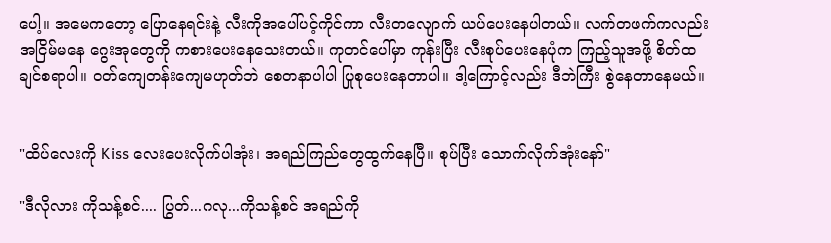ပေါ့။ အမေကတော့ ပြောနေရင်းနဲ့ လီးကိုအပေါ်ပင့်ကိုင်ကာ လီးတလျောက် ယပ်ပေးနေပါတယ်။ လက်တဖက်ကလည်း အငြိမ်မနေ ဂွေးအုတွေကို ကစားပေးနေသေးတယ်။ ကုတင်ပေါ်မှာ ကုန်းပြီး လီးစုပ်ပေးနေပုံက ကြည့်သူအဖို့ စိတ်ထချင်စရာပါ။ ဝတ်ကျေတန်းကျေမဟုတ်ဘဲ စေတနာပါပါ ပြုစုပေးနေတာပါ။ ဒါ့ကြောင့်လည်း ဒီဘဲကြီး စွဲနေတာနေမယ်။


"ထိပ်လေးကို Kiss လေးပေးလိုက်ပါအုံး၊ အရည်ကြည်တွေထွက်နေပြီ။ စုပ်ပြီး သောက်လိုက်အုံးနော်"

"ဒီလိုလား ကိုသန့်စင်.... ပြွတ်...ဂလု...ကိုသန့်စင် အရည်ကို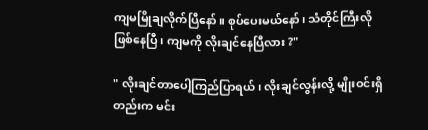ကျမမြိုချလိုက်ပြီနော်။ စုပ်ပေးမယ်နော်၊ သံတိုင်ကြီးလို ဖြစ်နေပြီ၊ ကျမကို လိုးချင်နေပြီလား ?"

" လိုးချင်တာပေါ့ကြည်ပြာရယ်၊ လိုးချင်လွန်းလို့ မျိုးဝင်းရှိတည်းက မင်း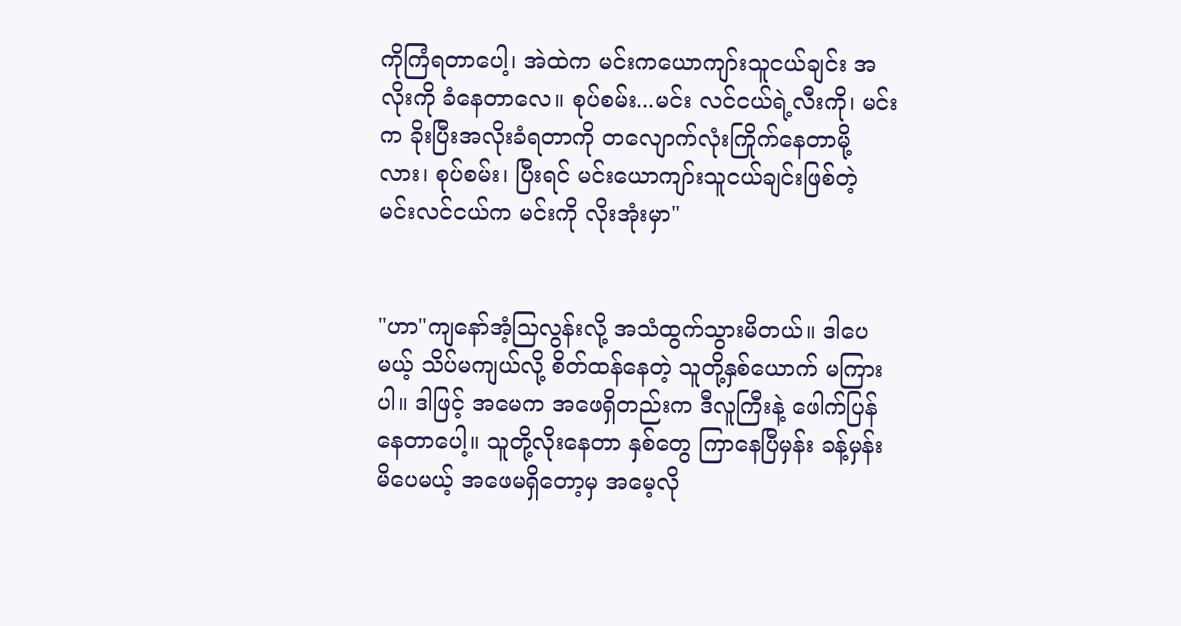ကိုကြံရတာပေါ့၊ အဲထဲက မင်းကယောကျာ်းသူငယ်ချင်း အလိုးကို ခံနေတာလေ။ စုပ်စမ်း...မင်း လင်ငယ်ရဲ့လီးကို၊ မင်းက ခိုးပြီးအလိုးခံရတာကို တလျောက်လုံးကြိုက်နေတာမို့လား၊ စုပ်စမ်း၊ ပြီးရင် မင်းယောကျာ်းသူငယ်ချင်းဖြစ်တဲ့ မင်းလင်ငယ်က မင်းကို လိုးအုံးမှာ"


"ဟာ"ကျနော်အံ့သြလွန်းလို့ အသံထွက်သွားမိတယ်။ ဒါပေမယ့် သိပ်မကျယ်လို့ စိတ်ထန်နေတဲ့ သူတို့နှစ်ယောက် မကြားပါ။ ဒါဖြင့် အမေက အဖေရှိတည်းက ဒီလူကြီးနဲ့ ဖေါက်ပြန်နေတာပေါ့။ သူတို့လိုးနေတာ နှစ်တွေ ကြာနေပြီမှန်း ခန့်မှန်းမိပေမယ့် အဖေမရှိတော့မှ အမေ့လို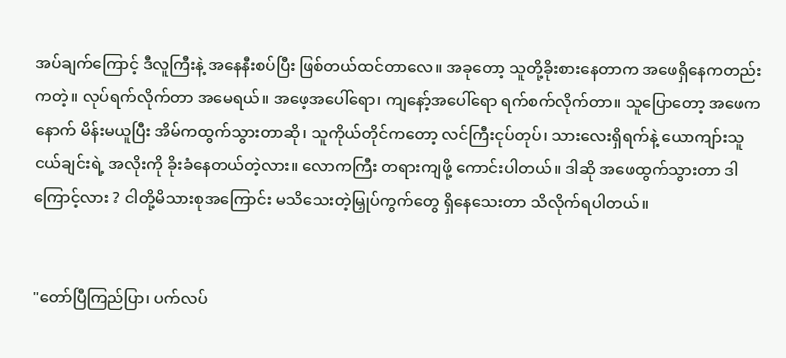အပ်ချက်ကြောင့် ဒီလူကြီးနဲ့ အနေနီးစပ်ပြီး ဖြစ်တယ်ထင်တာလေ။ အခုတော့ သူတို့ခိုးစားနေတာက အဖေရှိနေကတည်းကတဲ့။ လုပ်ရက်လိုက်တာ အမေရယ်။ အဖေ့အပေါ်ရော၊ ကျနော့်အပေါ်ရော ရက်စက်လိုက်တာ။ သူပြောတော့ အဖေက နောက် မိန်းမယူပြီး အိမ်ကထွက်သွားတာဆို၊ သူကိုယ်တိုင်ကတော့ လင်ကြီးငုပ်တုပ်၊ သားလေးရှိရက်နဲ့ ယောကျာ်းသူငယ်ချင်းရဲ့ အလိုးကို ခိုးခံနေတယ်တဲ့လား။ လောကကြီး တရားကျဖို့ ကောင်းပါတယ်။ ဒါဆို အဖေထွက်သွားတာ ဒါကြောင့်လား ? ငါတို့မိသားစုအကြောင်း မသိသေးတဲ့မြှုပ်ကွက်တွေ ရှိနေသေးတာ သိလိုက်ရပါတယ်။


"တော်ပြီကြည်ပြာ၊ ပက်လပ်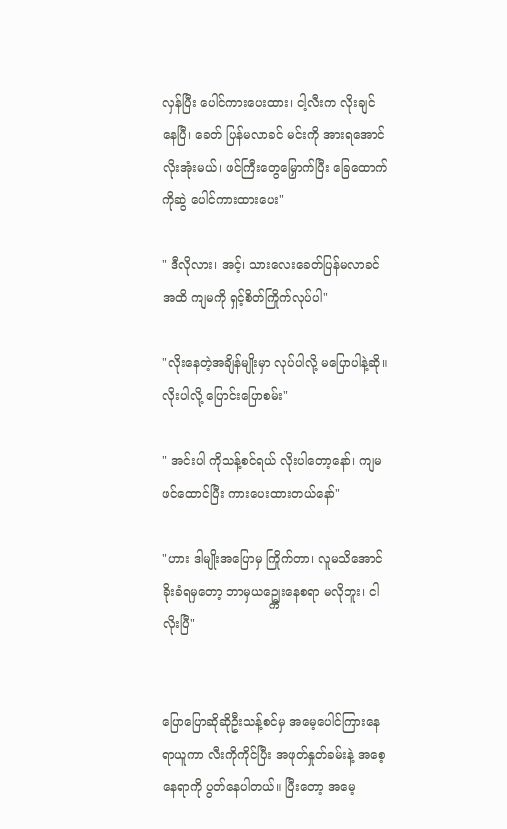လှန်ပြီး ပေါင်ကားပေးထား၊ ငါ့လီးက လိုးချင်နေပြီ၊ ခေတ် ပြန်မလာခင် မင်းကို အားရအောင် လိုးအုံးမယ်၊ ဖင်ကြီးတွေမြှောက်ပြီး ခြေထောက်ကိုဆွဲ ပေါင်ကားထားပေး"

" ဒီလိုလား၊ အင့်၊ သားလေးခေတ်ပြန်မလာခင်အထိ ကျမကို ရှင့်စိတ်ကြိုက်လုပ်ပါ"

"လိုးနေတဲ့အချိန်မျိုးမှာ လုပ်ပါလို့ မပြောပါနဲ့ဆို။ လိုးပါလို့ ပြောင်းပြောစမ်း"

" အင်းပါ ကိုသန့်စင်ရယ် လိုးပါတော့နော်၊ ကျမ ဖင်ထောင်ပြီး ကားပေးထားတယ်နော်"

"ဟား ဒါမျိုးအပြောမှ ကြိုက်တာ၊ လူမသိအောင် ခိုးခံရမှတော့ ဘာမှယဥ္ကျေးနေစရာ မလိုဘူး၊ ငါလိုးပြီ"


ပြောပြောဆိုဆိုဦးသန့်စင်မှ အမေ့ပေါင်ကြားနေရာယူကာ လီးကိုကိုင်ပြီး အဖုတ်နှုတ်ခမ်းနဲ့ အစေ့နေရာကို ပွတ်နေပါတယ်။ ပြီးတော့ အမေ့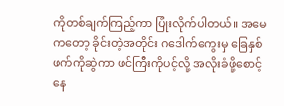ကိုတစ်ချက်ကြည့်ကာ ပြုံးလိုက်ပါတယ်။ အမေကတော့ ခိုင်းတဲ့အတိုင်း ဂဒေါက်ကွေးမှ ခြေနှစ်ဖက်ကိုဆွဲကာ ဖင်ကြီးကိုပင့်လို့ အလိုးခံဖို့စောင့်နေ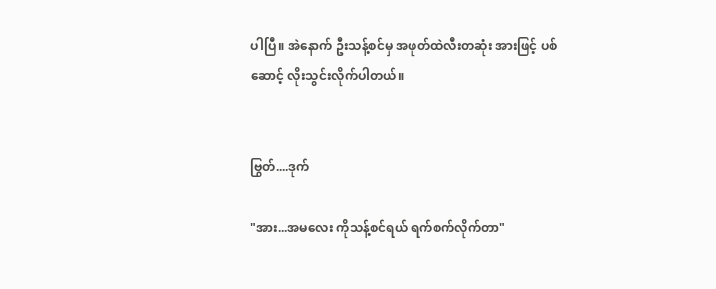ပါပြီ။ အဲနောက် ဦးသန့်စင်မှ အဖုတ်ထဲလီးတဆုံး အားဖြင့် ပစ်ဆောင့် လိုးသွင်းလိုက်ပါတယ်။


ဗြွတ်....ဒုက်

"အား...အမလေး ကိုသန့်စင်ရယ် ရက်စက်လိုက်တာ"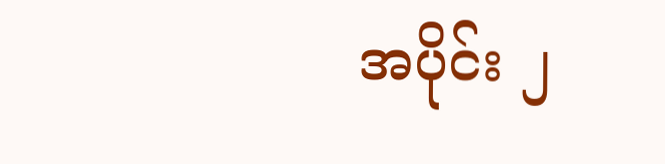အပိုင်း ၂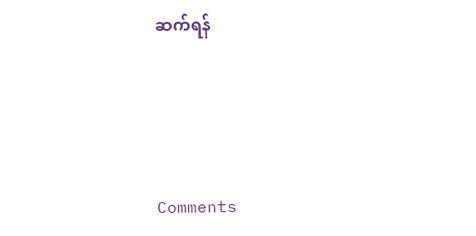ဆက်ရန်




Comments